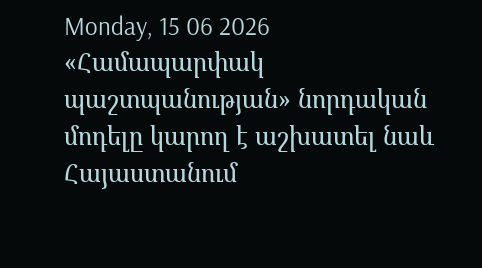Monday, 15 06 2026
«Համապարփակ պաշտպանության» նորդական մոդելը կարող է աշխատել նաև Հայաստանում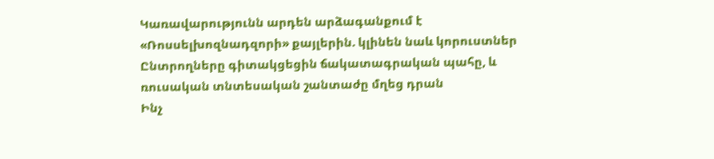Կառավարությունն արդեն արձագանքում է «Ռոսսելխոզնադզորի» քայլերին. կլինեն նաև կորուստներ
Ընտրողները գիտակցեցին ճակատագրական պահը, և ռուսական տնտեսական շանտաժը մղեց դրան
Ինչ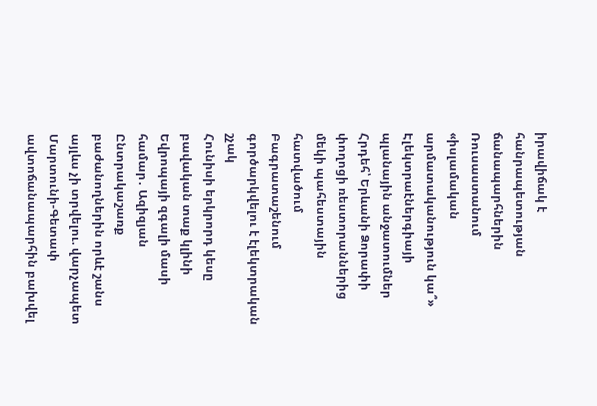իրավիճակ է հանրապետության ճանապարհներին
Ռուսաստանում «իսլամական արմատականություն կա՞»
Էլեկտրաէներգիայի պլանային անջատումներ
Հրդեհ՝ Երևանի Ձորափի փողոցի ռեստորաններից մեկի պահեստային հատվածում
Բագրատաշենում գործարկվելու է էլեկտրական շչակ
Հունիսի երկրորդ կեսը բավական տաք կլինի Եվրոպայի զգալի մասի համար․ Ազիզյան
Ընտրակաշառք բաժանողներին որևէ շանս այլևս չի տրվելու. վարչապետ
Մարտունի-Գետափ ավտոճանապարհին բախվել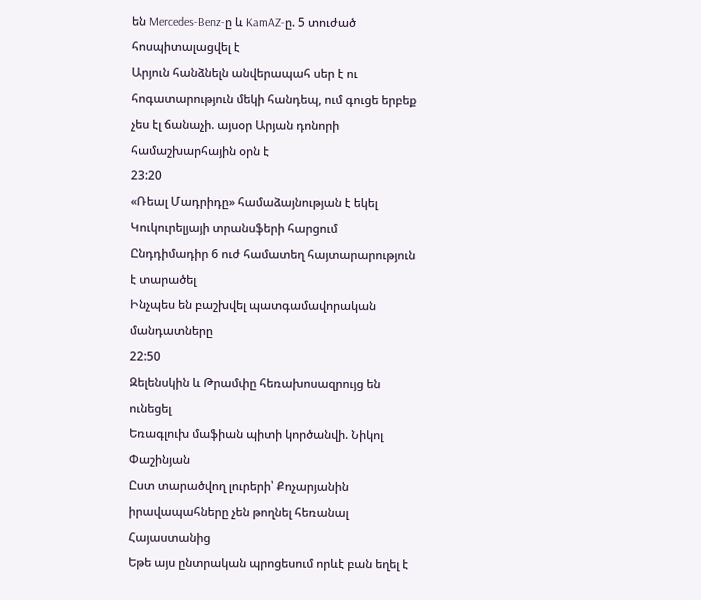են Mercedes-Benz-ը և KamAZ-ը. 5 տուժած հոսպիտալացվել է
Արյուն հանձնելն անվերապահ սեր է ու հոգատարություն մեկի հանդեպ, ում գուցե երբեք չես էլ ճանաչի. այսօր Արյան դոնորի համաշխարհային օրն է
23:20
«Ռեալ Մադրիդը» համաձայնության է եկել Կուկուրելյայի տրանսֆերի հարցում
Ընդդիմադիր 6 ուժ համատեղ հայտարարություն է տարածել
Ինչպես են բաշխվել պատգամավորական մանդատները
22:50
Զելենսկին և Թրամփը հեռախոսազրույց են ունեցել
Եռագլուխ մաֆիան պիտի կործանվի. Նիկոլ Փաշինյան
Ըստ տարածվող լուրերի՝ Քոչարյանին իրավապահները չեն թողնել հեռանալ Հայաստանից
Եթե այս ընտրական պրոցեսում որևէ բան եղել է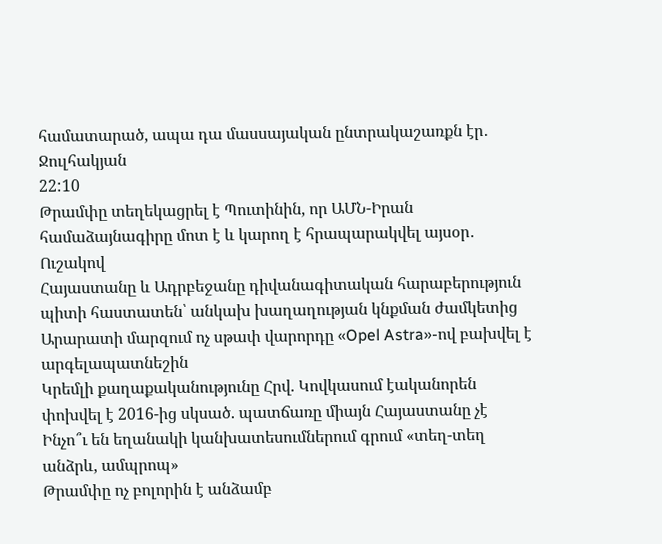համատարած, ապա դա մասսայական ընտրակաշառքն էր․ Ջուլհակյան
22:10
Թրամփը տեղեկացրել է Պուտինին, որ ԱՄՆ-Իրան համաձայնագիրը մոտ է և կարող է հրապարակվել այսօր․ Ուշակով
Հայաստանը և Ադրբեջանը դիվանագիտական հարաբերություն պիտի հաստատեն՝ անկախ խաղաղության կնքման ժամկետից
Արարատի մարզում ոչ սթափ վարորդը «Opel Astra»-ով բախվել է արգելապատնեշին
Կրեմլի քաղաքականությունը Հրվ. Կովկասում էականորեն փոխվել է 2016-ից սկսած. պատճառը միայն Հայաստանը չէ
Ինչո՞ւ են եղանակի կանխատեսումներում գրում «տեղ-տեղ անձրև, ամպրոպ»
Թրամփը ոչ բոլորին է անձամբ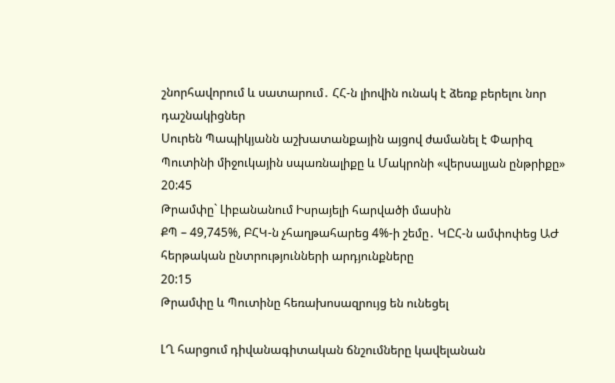շնորհավորում և սատարում․ ՀՀ-ն լիովին ունակ է ձեռք բերելու նոր դաշնակիցներ
Սուրեն Պապիկյանն աշխատանքային այցով ժամանել է Փարիզ
Պուտինի միջուկային սպառնալիքը և Մակրոնի «վերսալյան ընթրիքը»
20:45
Թրամփը` Լիբանանում Իսրայելի հարվածի մասին
ՔՊ – 49,745%, ԲՀԿ-ն չհաղթահարեց 4%-ի շեմը․ ԿԸՀ-ն ամփոփեց ԱԺ հերթական ընտրությունների արդյունքները
20:15
Թրամփը և Պուտինը հեռախոսազրույց են ունեցել

ԼՂ հարցում դիվանագիտական ճնշումները կավելանան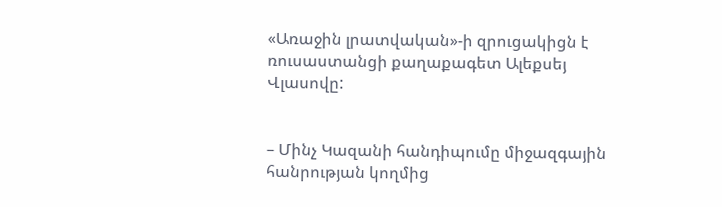«Առաջին լրատվական»-ի զրուցակիցն է ռուսաստանցի քաղաքագետ Ալեքսեյ Վլասովը:


– Մինչ Կազանի հանդիպումը միջազգային հանրության կողմից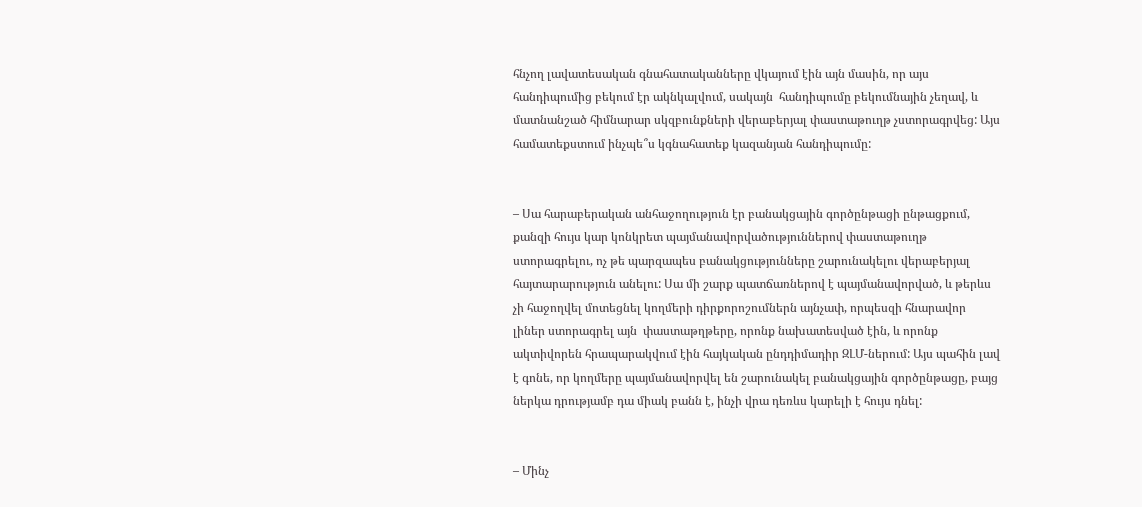հնչող լավատեսական գնահատականները վկայում էին այն մասին, որ այս հանդիպումից բեկում էր ակնկալվում, սակայն  հանդիպումը բեկումնային չեղավ, և մատնանշած հիմնարար սկզբունքների վերաբերյալ փաստաթուղթ չստորագրվեց: Այս համատեքստում ինչպե՞ս կգնահատեք կազանյան հանդիպումը:


– Սա հարաբերական անհաջողություն էր բանակցային գործընթացի ընթացքում, քանզի հույս կար կոնկրետ պայմանավորվածություններով փաստաթուղթ ստորագրելու, ոչ թե պարզապես բանակցությունները շարունակելու վերաբերյալ հայտարարություն անելու: Սա մի շարք պատճառներով է պայմանավորված, և թերևս չի հաջողվել մոտեցնել կողմերի դիրքորոշումներն այնչափ, որպեսզի հնարավոր լիներ ստորագրել այն  փաստաթղթերը, որոնք նախատեսված էին, և որոնք ակտիվորեն հրապարակվում էին հայկական ընդդիմադիր ԶԼՄ-ներում: Այս պահին լավ է գոնե, որ կողմերը պայմանավորվել են շարունակել բանակցային գործընթացը, բայց ներկա դրությամբ դա միակ բանն է, ինչի վրա դեռևս կարելի է հույս դնել:


– Մինչ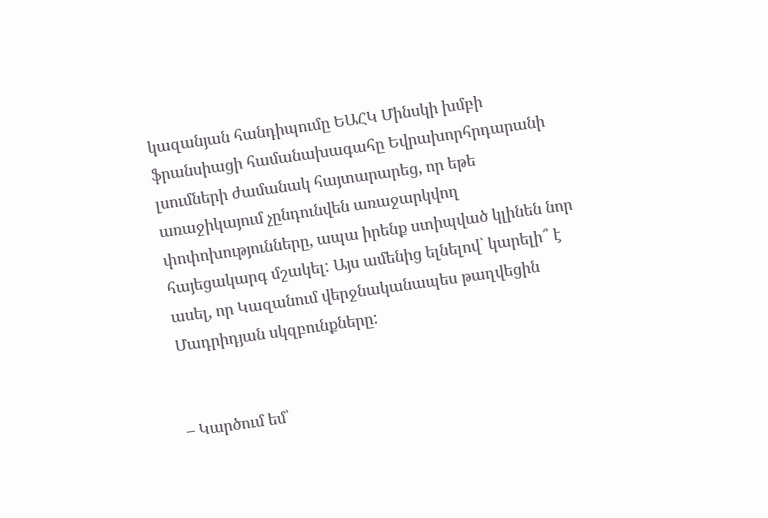կազանյան հանդիպումը ԵԱՀԿ Մինսկի խմբի ֆրանսիացի համանախագահը Եվրախորհրդարանի լսումների ժամանակ հայտարարեց, որ եթե առաջիկայում չընդունվեն առաջարկվող փոփոխությունները, ապա իրենք ստիպված կլինեն նոր հայեցակարգ մշակել: Այս ամենից ելնելով` կարելի՞ է ասել, որ Կազանում վերջնականապես թաղվեցին Մադրիդյան սկզբունքները:


– Կարծում եմ՝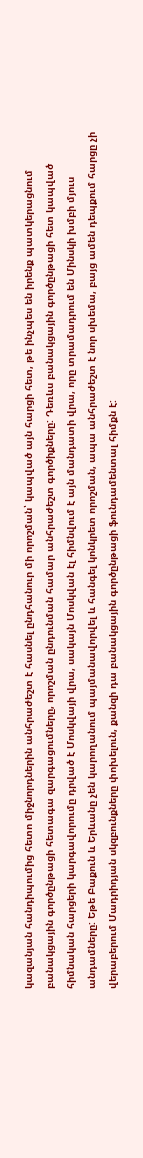կազանյան հանդիպումից հետո միջնորդներին անհրաժեշտ է հասնել ընդհանուր մի որոշման՝ կապված այն հարցի հետ, թե ինչպես են իրենք պատկերացնում բանակցային գործընթացի հետագա զարգացումները, որոշման ընդունման համար անհրաժեշտ գործիքները: Դեռևս բանակցային գործընթացի հետ կապված հիմնական հարցերի կարգավորումը դրված է Մոսկվայի վրա, սակայն Մոսկվան էլ հիմնվում է այն մանդատի վրա, որը տրամադրում են Մինսկի խմբի մյուս անդամները: Եթե Բաքուն և Երևանը չեն կարողանում պայմանավորվել և հանգել կոնկրետ որոշման, ապա անհրաժեշտ է նոր սխեմա, բայց ամեն դեպքում հարցը չի վերաբերում Մադրիդյան սկզբունքները փոխելուն, քանզի դա բանակցային գործընթացի ֆունդամենտալ հիմքն է: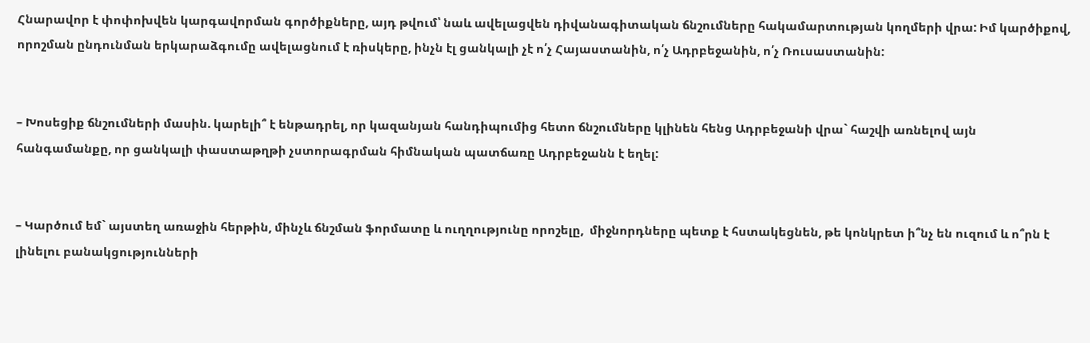Հնարավոր է փոփոխվեն կարգավորման գործիքները, այդ թվում՝ նաև ավելացվեն դիվանագիտական ճնշումները հակամարտության կողմերի վրա: Իմ կարծիքով, որոշման ընդունման երկարաձգումը ավելացնում է ռիսկերը, ինչն էլ ցանկալի չէ ո՛չ Հայաստանին, ո՛չ Ադրբեջանին, ո՛չ Ռուսաստանին:


– Խոսեցիք ճնշումների մասին. կարելի՞ է ենթադրել, որ կազանյան հանդիպումից հետո ճնշումները կլինեն հենց Ադրբեջանի վրա` հաշվի առնելով այն  հանգամանքը, որ ցանկալի փաստաթղթի չստորագրման հիմնական պատճառը Ադրբեջանն է եղել:


– Կարծում եմ` այստեղ առաջին հերթին, մինչև ճնշման ֆորմատը և ուղղությունը որոշելը,  միջնորդները պետք է հստակեցնեն, թե կոնկրետ ի՞նչ են ուզում և ո՞րն է լինելու բանակցությունների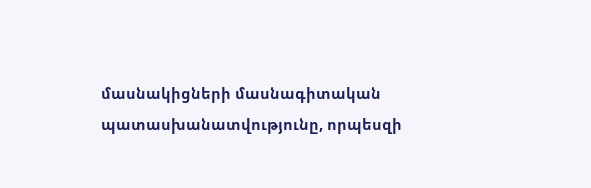մասնակիցների մասնագիտական պատասխանատվությունը, որպեսզի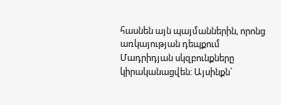հասնեն այն պայմաններին, որոնց առկայության դեպքում Մադրիդյան սկզբունքները կիրականացվեն: Այսինքն`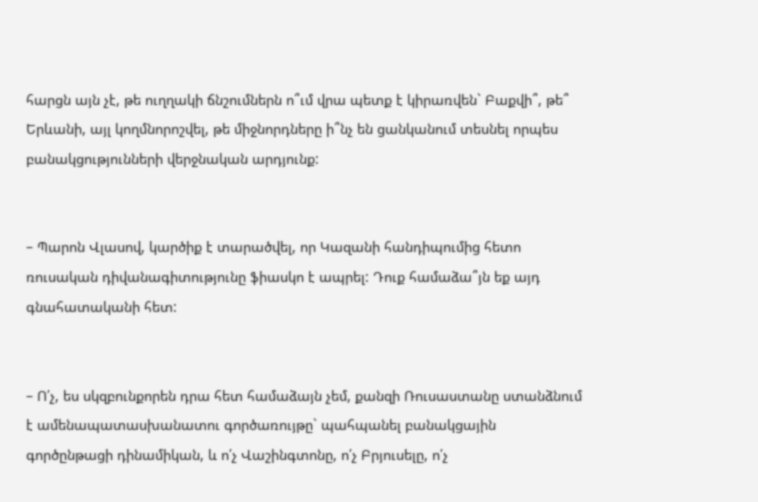հարցն այն չէ, թե ուղղակի ճնշումներն ո՞ւմ վրա պետք է կիրառվեն` Բաքվի՞, թե՞ Երևանի, այլ կողմնորոշվել, թե միջնորդները ի՞նչ են ցանկանում տեսնել որպես բանակցությունների վերջնական արդյունք:


– Պարոն Վլասով, կարծիք է տարածվել, որ Կազանի հանդիպումից հետո ռուսական դիվանագիտությունը ֆիասկո է ապրել: Դուք համաձա՞յն եք այդ գնահատականի հետ:


– Ո՛չ, ես սկզբունքորեն դրա հետ համաձայն չեմ, քանզի Ռուսաստանը ստանձնում է ամենապատասխանատու գործառույթը` պահպանել բանակցային գործընթացի դինամիկան, և ո՛չ Վաշինգտոնը, ո՛չ Բրյուսելը, ո՛չ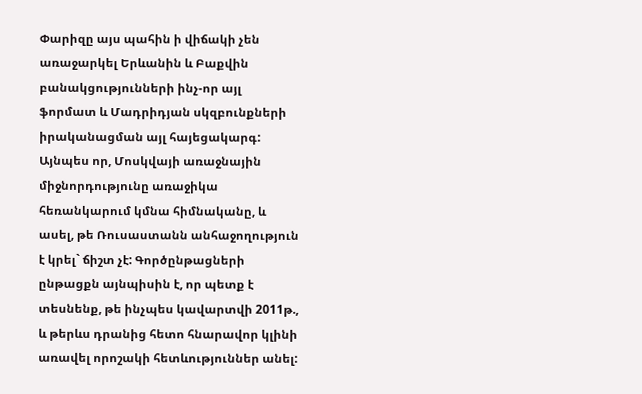Փարիզը այս պահին ի վիճակի չեն առաջարկել Երևանին և Բաքվին բանակցությունների ինչ-որ այլ ֆորմատ և Մադրիդյան սկզբունքների իրականացման այլ հայեցակարգ: Այնպես որ, Մոսկվայի առաջնային միջնորդությունը առաջիկա հեռանկարում կմնա հիմնականը, և ասել, թե Ռուսաստանն անհաջողություն է կրել` ճիշտ չէ: Գործընթացների ընթացքն այնպիսին է, որ պետք է տեսնենք, թե ինչպես կավարտվի 2011թ., և թերևս դրանից հետո հնարավոր կլինի առավել որոշակի հետևություններ անել: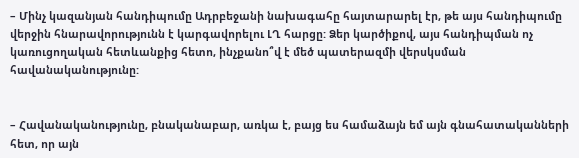– Մինչ կազանյան հանդիպումը Ադրբեջանի նախագահը հայտարարել էր, թե այս հանդիպումը վերջին հնարավորությունն է կարգավորելու ԼՂ հարցը: Ձեր կարծիքով, այս հանդիպման ոչ կառուցողական հետևանքից հետո, ինչքանո՞վ է մեծ պատերազմի վերսկսման հավանականությունը:


– Հավանականությունը, բնականաբար, առկա է, բայց ես համաձայն եմ այն գնահատականների հետ, որ այն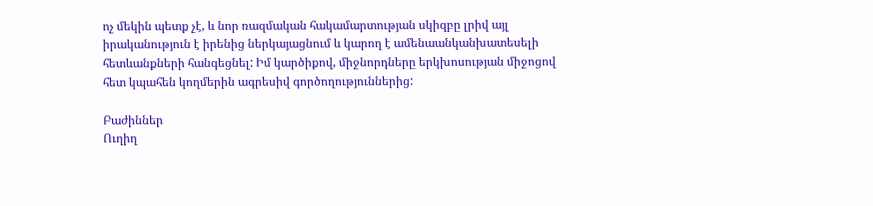ոչ մեկին պետք չէ, և նոր ռազմական հակամարտության սկիզբը լրիվ այլ իրականություն է իրենից ներկայացնում և կարող է ամենաանկանխատեսելի հետևանքների հանգեցնել: Իմ կարծիքով, միջնորդները երկխոսության միջոցով հետ կպահեն կողմերին ագրեսիվ գործողություններից:

Բաժիններ
Ուղիղ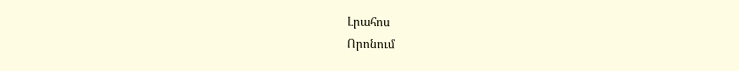Լրահոս
Որոնում